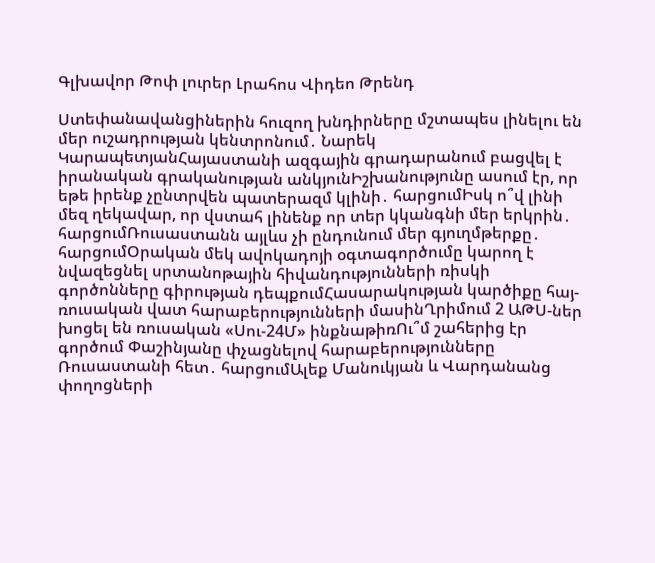Գլխավոր Թոփ լուրեր Լրահոս Վիդեո Թրենդ

Ստեփանավանցիներին հուզող խնդիրները մշտապես լինելու են մեր ուշադրության կենտրոնում․ Նարեկ ԿարապետյանՀայաստանի ազգային գրադարանում բացվել է իրանական գրականության անկյունԻշխանությունը ասում էր, որ եթե իրենք չընտրվեն պատերազմ կլինի․ հարցումԻսկ ո՞վ լինի մեզ ղեկավար, որ վստահ լինենք որ տեր կկանգնի մեր երկրին․ հարցումՌուսաստանն այլևս չի ընդունում մեր գյուղմթերքը․ հարցումՕրական մեկ ավոկադոյի օգտագործումը կարող է նվազեցնել սրտանոթային հիվանդությունների ռիսկի գործոնները գիրության դեպքումՀասարակության կարծիքը հայ-ռուսական վատ հարաբերությունների մասինՂրիմում 2 ԱԹՍ-ներ խոցել են ռուսական «Սու-24Մ» ինքնաթիռՈւ՞մ շահերից էր գործում Փաշինյանը փչացնելով հարաբերությունները Ռուսաստանի հետ․ հարցումԱլեք Մանուկյան և Վարդանանց փողոցների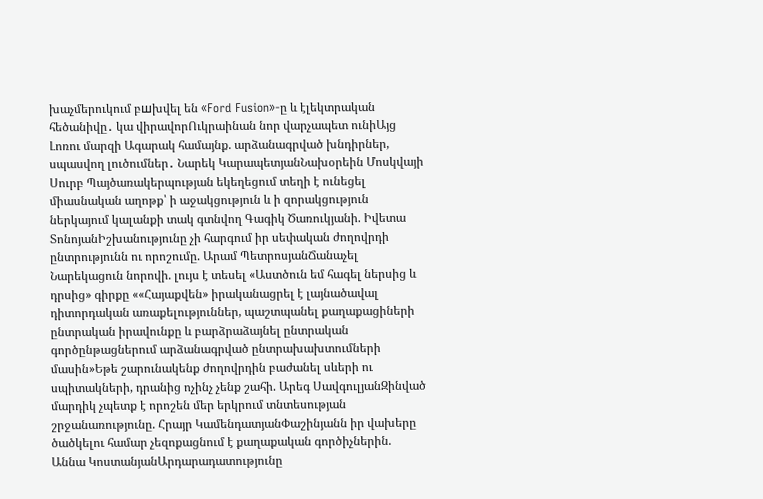խաչմերուկում բшխվել են «Ford Fusion»-ը և էլեկտրական հեծանիվը․ կա վիրավորՈւկրաինան նոր վարչապետ ունիԱյց Լոռու մարզի Ագարակ համայնք. արձանագրված խնդիրներ, սպասվող լուծումներ․ Նարեկ ԿարապետյանՆախօրեին Մոսկվայի Սուրբ Պայծառակերպության եկեղեցում տեղի է ունեցել միասնական աղոթք՝ ի աջակցություն և ի զորակցություն ներկայում կալանքի տակ գտնվող Գագիկ Ծառուկյանի. Իվետա ՏոնոյանԻշխանությունը չի հարգում իր սեփական ժողովրդի ընտրությունն ու որոշումը. Արամ ՊետրոսյանՃանաչել Նարեկացուն նորովի. լույս է տեսել «Աստծուն եմ հագել ներսից և դրսից» գիրքը ««Հայաքվեն» իրականացրել է լայնածավալ դիտորդական առաքելություններ, պաշտպանել քաղաքացիների ընտրական իրավունքը և բարձրաձայնել ընտրական գործընթացներում արձանագրված ընտրախախտումների մասին»Եթե շարունակենք ժողովրդին բաժանել սևերի ու սպիտակների, դրանից ոչինչ չենք շահի. Արեգ ՍավգուլյանԶինված մարդիկ չպետք է որոշեն մեր երկրում տնտեսության շրջանառությունը. Հրայր ԿամենդատյանՓաշինյանն իր վախերը ծածկելու համար չեզոքացնում է քաղաքական գործիչներին. Աննա ԿոստանյանԱրդարադատությունը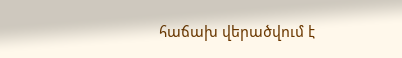հաճախ վերածվում է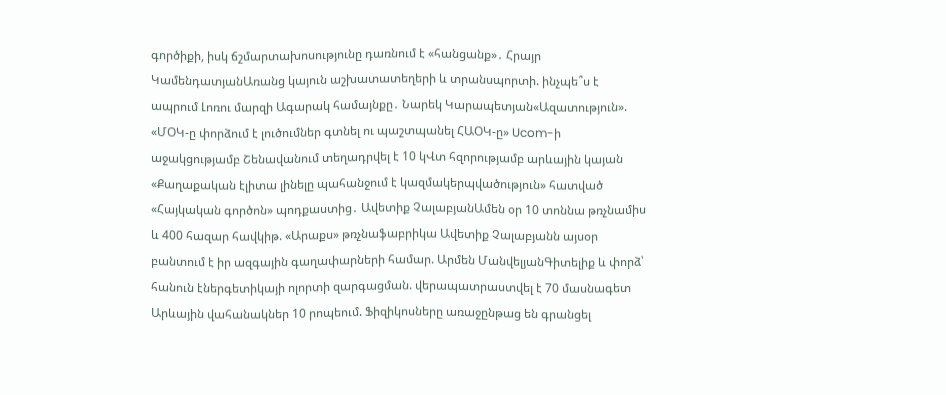գործիքի, իսկ ճշմարտախոսությունը դառնում է «հանցանք»․ Հրայր ԿամենդատյանԱռանց կայուն աշխատատեղերի և տրանսպորտի. ինչպե՞ս է ապրում Լոռու մարզի Ագարակ համայնքը․ Նարեկ Կարապետյան«Ազատություն». «ՄՕԿ-ը փորձում է լուծումներ գտնել ու պաշտպանել ՀԱՕԿ-ը» Ucom-ի աջակցությամբ Շենավանում տեղադրվել է 10 կՎտ հզորությամբ արևային կայան «Քաղաքական էլիտա լինելը պահանջում է կազմակերպվածություն» հատված «Հայկական գործոն» պոդքաստից․ Ավետիք ՉալաբյանԱմեն օր 10 տոննա թռչնամիս և 400 հազար հավկիթ. «Արաքս» թռչնաֆաբրիկա Ավետիք Չալաբյանն այսօր բանտում է իր ազգային գաղափարների համար. Արմեն ՄանվելյանԳիտելիք և փորձ՝ հանուն էներգետիկայի ոլորտի զարգացման. վերապատրաստվել է 70 մասնագետ Արևային վահանակներ 10 րոպեում. Ֆիզիկոսները առաջընթաց են գրանցել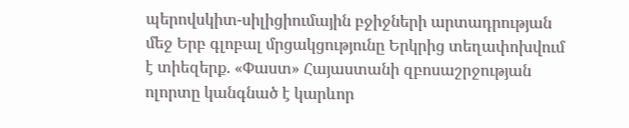պերովսկիտ-սիլիցիումային բջիջների արտադրության մեջ Երբ գլոբալ մրցակցությունը Երկրից տեղափոխվում է տիեզերք. «Փաստ» Հայաստանի զբոսաշրջության ոլորտը կանգնած է կարևոր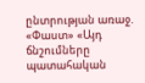ընտրության առաջ. «Փաստ» «Այդ ճնշումները պատահական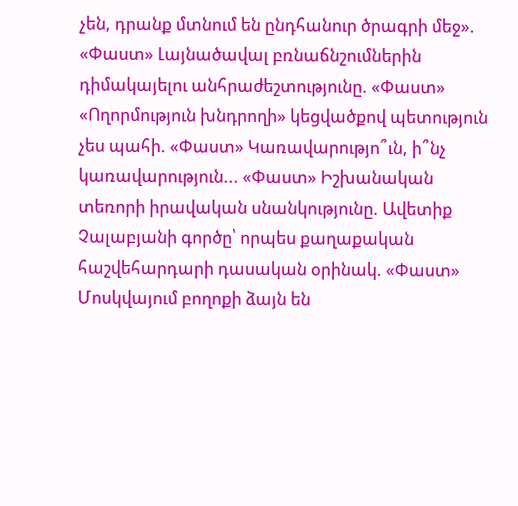չեն, դրանք մտնում են ընդհանուր ծրագրի մեջ». «Փաստ» Լայնածավալ բռնաճնշումներին դիմակայելու անհրաժեշտությունը. «Փաստ» «Ողորմություն խնդրողի» կեցվածքով պետություն չես պահի. «Փաստ» Կառավարությո՞ւն, ի՞նչ կառավարություն... «Փաստ» Իշխանական տեռորի իրավական սնանկությունը. Ավետիք Չալաբյանի գործը՝ որպես քաղաքական հաշվեհարդարի դասական օրինակ. «Փաստ» Մոսկվայում բողոքի ձայն են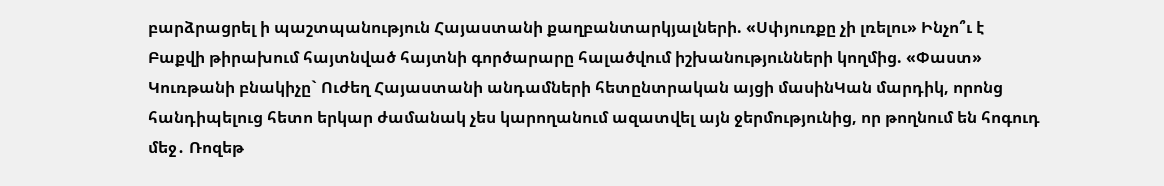բարձրացրել ի պաշտպանություն Հայաստանի քաղբանտարկյալների. «Սփյուռքը չի լռելու» Ինչո՞ւ է Բաքվի թիրախում հայտնված հայտնի գործարարը հալածվում իշխանությունների կողմից. «Փաստ» Կուռթանի բնակիչը` Ուժեղ Հայաստանի անդամների հետընտրական այցի մասինԿան մարդիկ, որոնց հանդիպելուց հետո երկար ժամանակ չես կարողանում ազատվել այն ջերմությունից, որ թողնում են հոգուդ մեջ․ Ռոզեթ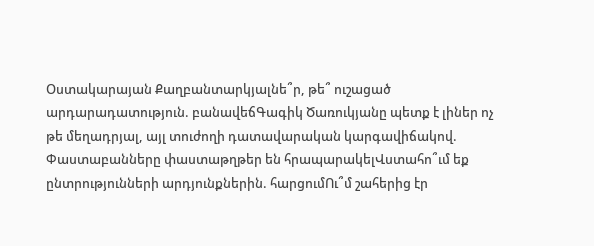Օստակարայան Քաղբանտարկյալնե՞ր, թե՞ ուշացած արդարադատություն. բանավեճԳագիկ Ծառուկյանը պետք է լիներ ոչ թե մեղադրյալ, այլ տուժողի դատավարական կարգավիճակով. Փաստաբանները փաստաթղթեր են հրապարակելՎստահո՞ւմ եք ընտրությունների արդյունքներին. հարցումՈւ՞մ շահերից էր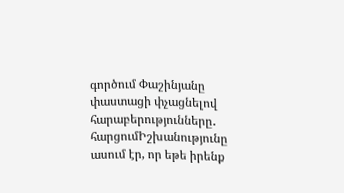գործում Փաշինյանը փաստացի փչացնելով հարաբերությունները․ հարցումԻշխանությունը ասում էր, որ եթե իրենք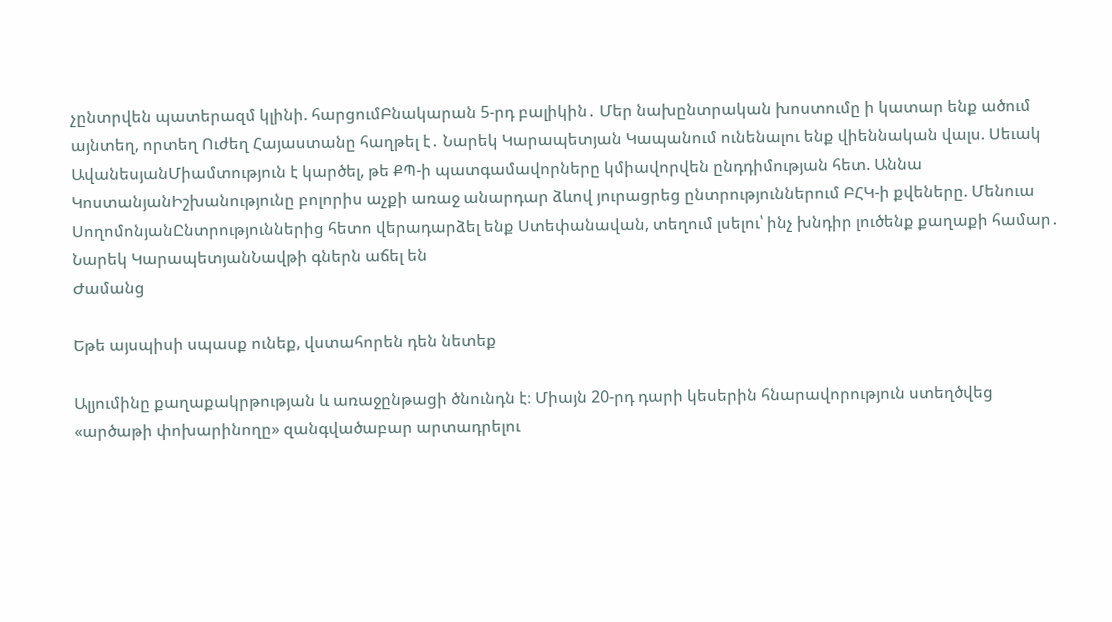չընտրվեն պատերազմ կլինի. հարցումԲնակարան 5-րդ բալիկին․ Մեր նախընտրական խոստումը ի կատար ենք ածում այնտեղ, որտեղ Ուժեղ Հայաստանը հաղթել է․ Նարեկ Կարապետյան Կապանում ունենալու ենք վիեննական վալս. Սեւակ ԱվանեսյանՄիամտություն է կարծել, թե ՔՊ-ի պատգամավորները կմիավորվեն ընդդիմության հետ. Աննա ԿոստանյանԻշխանությունը բոլորիս աչքի առաջ անարդար ձևով յուրացրեց ընտրություններում ԲՀԿ-ի քվեները. Մենուա ՍողոմոնյանԸնտրություններից հետո վերադարձել ենք Ստեփանավան, տեղում լսելու՝ ինչ խնդիր լուծենք քաղաքի համար․ Նարեկ ԿարապետյանՆավթի գներն աճել են
Ժամանց

Եթե այսպիսի սպասք ունեք, վստահորեն դեն նետեք

Ալյումինը քաղաքակրթության և առաջընթացի ծնունդն է։ Միայն 20-րդ դարի կեսերին հնարավորություն ստեղծվեց «արծաթի փոխարինողը» զանգվածաբար արտադրելու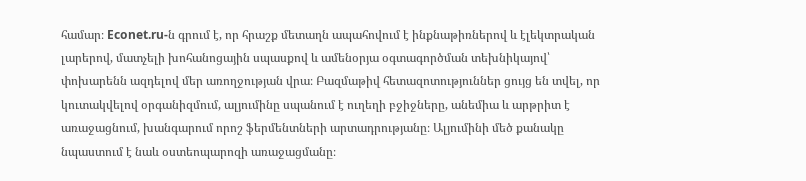համար։ Econet.ru-ն գրում է, որ հրաշք մետաղն ապահովում է ինքնաթիռներով և էլեկտրական լարերով, մատչելի խոհանոցային սպասքով և ամենօրյա օգտագործման տեխնիկայով՝ փոխարենն ազդելով մեր առողջության վրա։ Բազմաթիվ հետազոտություններ ցույց են տվել, որ կուտակվելով օրգանիզմում, ալյումինը սպանում է ուղեղի բջիջները, անեմիա և արթրիտ է առաջացնում, խանգարում որոշ ֆերմենտների արտադրությանը։ Ալյումինի մեծ քանակը նպաստում է նաև օստեոպարոզի առաջացմանը։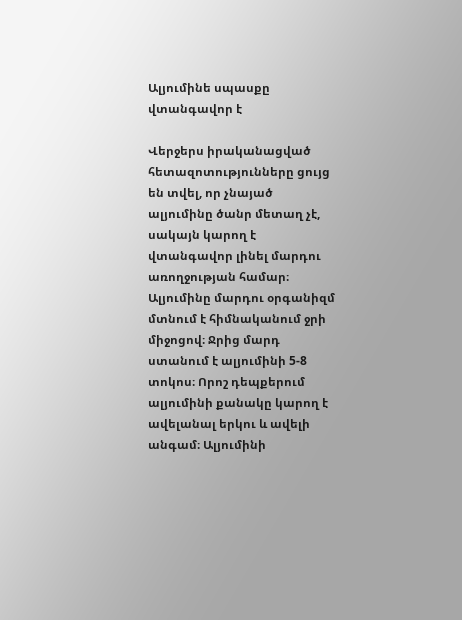Ալյումինե սպասքը վտանգավոր է

Վերջերս իրականացված հետազոտությունները ցույց են տվել, որ չնայած ալյումինը ծանր մետաղ չէ, սակայն կարող է վտանգավոր լինել մարդու առողջության համար։ Ալյումինը մարդու օրգանիզմ մտնում է հիմնականում ջրի միջոցով։ Ջրից մարդ ստանում է ալյումինի 5-8 տոկոս։ Որոշ դեպքերում ալյումինի քանակը կարող է ավելանալ երկու և ավելի անգամ։ Ալյումինի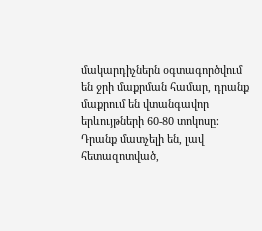մակարդիչներն օգտագործվում են ջրի մաքրման համար, դրանք մաքրում են վտանգավոր երևույթների 60-80 տոկոսը։ Դրանք մատչելի են, լավ հետազոտված,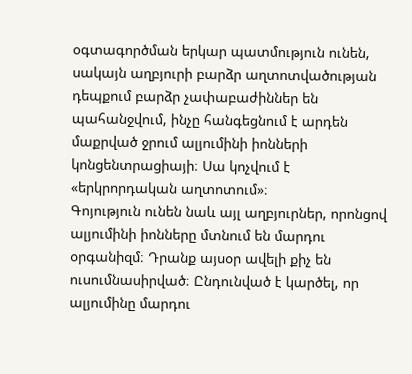օգտագործման երկար պատմություն ունեն, սակայն աղբյուրի բարձր աղտոտվածության դեպքում բարձր չափաբաժիններ են պահանջվում, ինչը հանգեցնում է արդեն մաքրված ջրում ալյումինի իոնների կոնցենտրացիայի։ Սա կոչվում է «երկրորդական աղտոտում»։
Գոյություն ունեն նաև այլ աղբյուրներ, որոնցով ալյումինի իոնները մտնում են մարդու օրգանիզմ։ Դրանք այսօր ավելի քիչ են ուսումնասիրված։ Ընդունված է կարծել, որ ալյումինը մարդու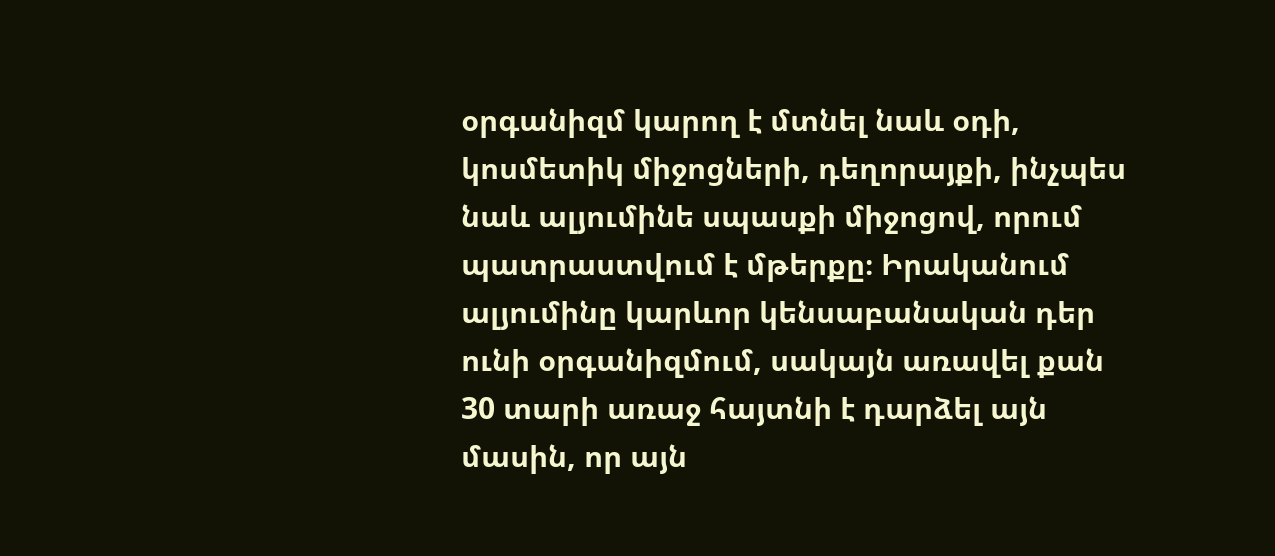օրգանիզմ կարող է մտնել նաև օդի, կոսմետիկ միջոցների, դեղորայքի, ինչպես նաև ալյումինե սպասքի միջոցով, որում պատրաստվում է մթերքը։ Իրականում ալյումինը կարևոր կենսաբանական դեր ունի օրգանիզմում, սակայն առավել քան 30 տարի առաջ հայտնի է դարձել այն մասին, որ այն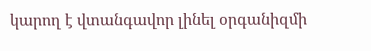կարող է վտանգավոր լինել օրգանիզմի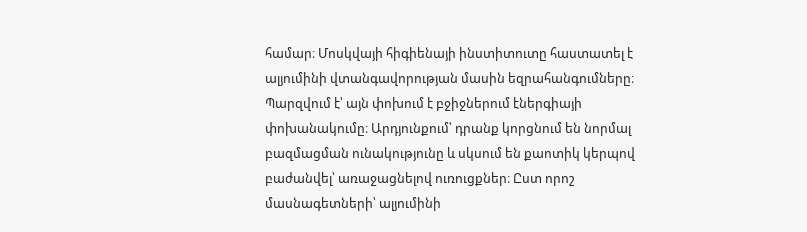համար։ Մոսկվայի հիգիենայի ինստիտուտը հաստատել է ալյումինի վտանգավորության մասին եզրահանգումները։ Պարզվում է՝ այն փոխում է բջիջներում էներգիայի փոխանակումը։ Արդյունքում՝ դրանք կորցնում են նորմալ բազմացման ունակությունը և սկսում են քաոտիկ կերպով բաժանվել՝ առաջացնելով ուռուցքներ։ Ըստ որոշ մասնագետների՝ ալյումինի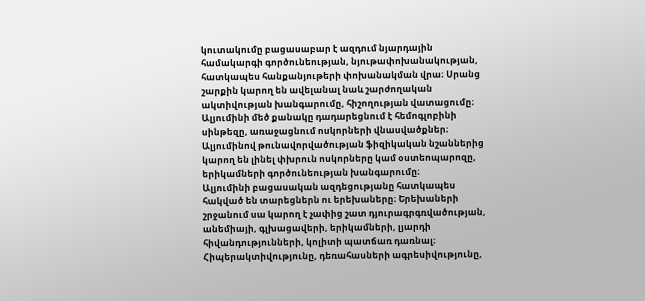կուտակումը բացասաբար է ազդում նյարդային համակարգի գործունեության, նյութափոխանակության, հատկապես հանքանյութերի փոխանակման վրա։ Սրանց շարքին կարող են ավելանալ նաև շարժողական ակտիվության խանգարումը, հիշողության վատացումը։ Ալյումինի մեծ քանակը դադարեցնում է հեմոգլոբինի սինթեզը, առաջացնում ոսկորների վնասվածքներ։ Ալյումինով թունավորվածության ֆիզիկական նշաններից կարող են լինել փխրուն ոսկորները կամ օստեոպարոզը, երիկամների գործունեության խանգարումը։
Ալյումինի բացասական ազդեցությանը հատկապես հակված են տարեցներն ու երեխաները։ Երեխաների շրջանում սա կարող է չափից շատ դյուրագրգռվածության, անեմիայի, գլխացավերի, երիկամների, լյարդի հիվանդությունների, կոլիտի պատճառ դառնալ։ Հիպերակտիվությունը, դեռահասների ագրեսիվությունը,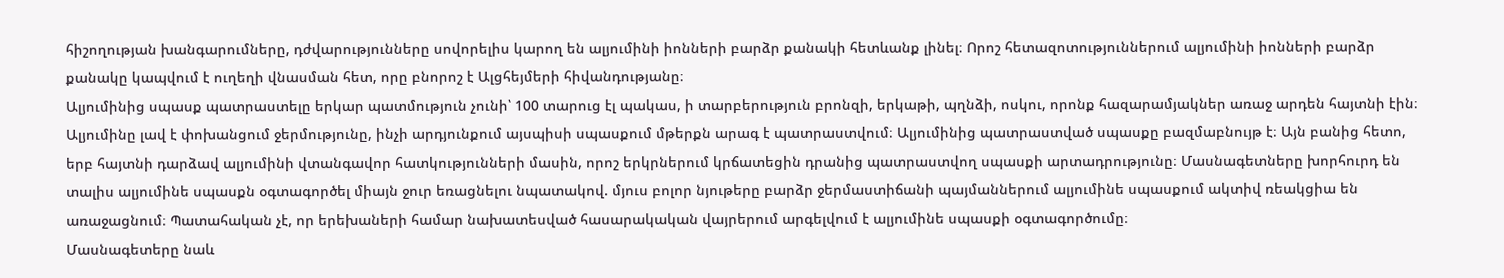հիշողության խանգարումները, դժվարությունները սովորելիս կարող են ալյումինի իոնների բարձր քանակի հետևանք լինել։ Որոշ հետազոտություններում ալյումինի իոնների բարձր քանակը կապվում է ուղեղի վնասման հետ, որը բնորոշ է Ալցհեյմերի հիվանդությանը։
Ալյումինից սպասք պատրաստելը երկար պատմություն չունի՝ 100 տարուց էլ պակաս, ի տարբերություն բրոնզի, երկաթի, պղնձի, ոսկու, որոնք հազարամյակներ առաջ արդեն հայտնի էին։ Ալյումինը լավ է փոխանցում ջերմությունը, ինչի արդյունքում այսպիսի սպասքում մթերքն արագ է պատրաստվում։ Ալյումինից պատրաստված սպասքը բազմաբնույթ է։ Այն բանից հետո, երբ հայտնի դարձավ ալյումինի վտանգավոր հատկությունների մասին, որոշ երկրներում կրճատեցին դրանից պատրաստվող սպասքի արտադրությունը։ Մասնագետները խորհուրդ են տալիս ալյումինե սպասքն օգտագործել միայն ջուր եռացնելու նպատակով. մյուս բոլոր նյութերը բարձր ջերմաստիճանի պայմաններում ալյումինե սպասքում ակտիվ ռեակցիա են առաջացնում։ Պատահական չէ, որ երեխաների համար նախատեսված հասարակական վայրերում արգելվում է ալյումինե սպասքի օգտագործումը։
Մասնագետերը նաև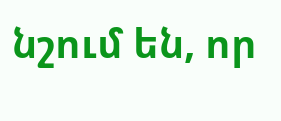նշում են, որ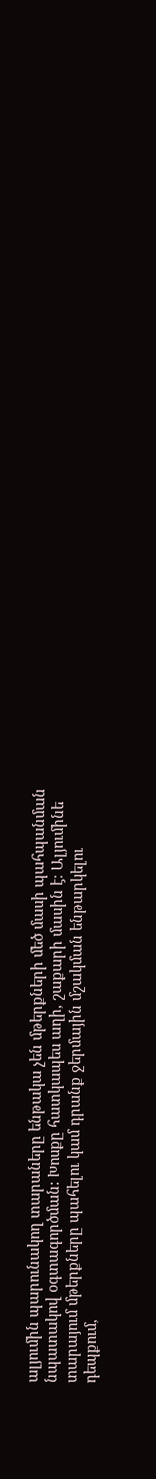ալյումին պարունակող տարաները ենթակա չեն մթերքների մեծ մասի պահպանման նպատակով օգտագործման: Խոսքը հատկապես աղի, շաքարի մասին է։ Ալյումինե տարայում մթերքները պահելու կամ դրանք ջերմային մշակման ենթարկելու դեպքում,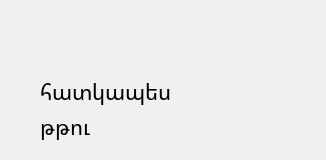հատկապես թթու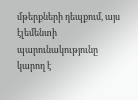մթերքների դեպքում, այս էլեմենտի պարունակությունը կարող է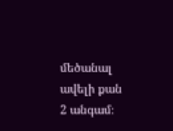մեծանալ ավելի քան 2 անգամ։